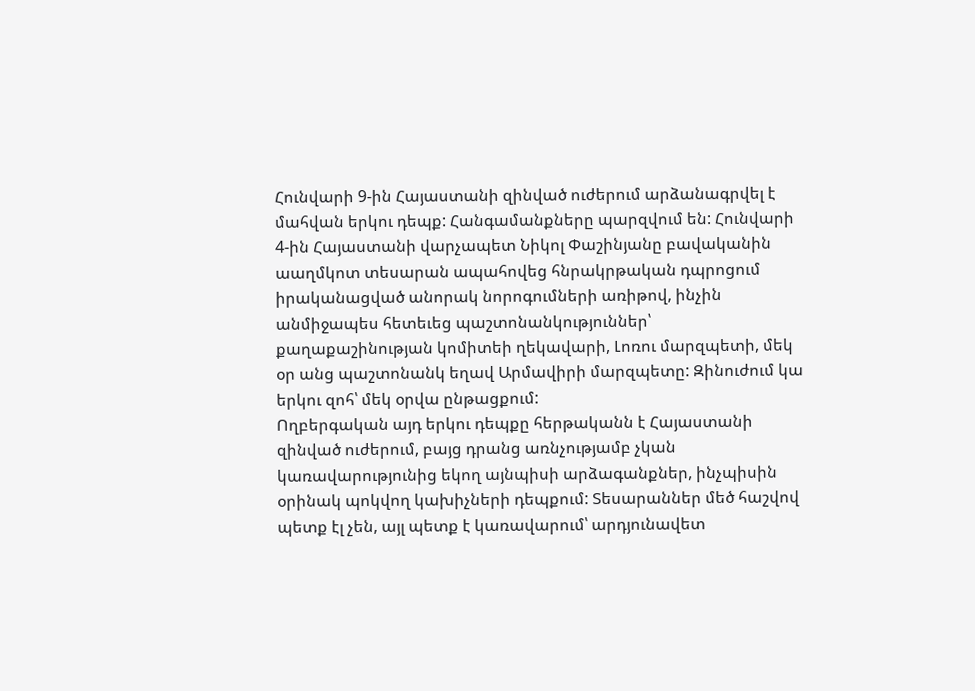Հունվարի 9-ին Հայաստանի զինված ուժերում արձանագրվել է մահվան երկու դեպք: Հանգամանքները պարզվում են: Հունվարի 4-ին Հայաստանի վարչապետ Նիկոլ Փաշինյանը բավականին աաղմկոտ տեսարան ապահովեց հնրակրթական դպրոցում իրականացված անորակ նորոգումների առիթով, ինչին անմիջապես հետեւեց պաշտոնանկություններ՝ քաղաքաշինության կոմիտեի ղեկավարի, Լոռու մարզպետի, մեկ օր անց պաշտոնանկ եղավ Արմավիրի մարզպետը: Զինուժում կա երկու զոհ՝ մեկ օրվա ընթացքում:
Ողբերգական այդ երկու դեպքը հերթականն է Հայաստանի զինված ուժերում, բայց դրանց առնչությամբ չկան կառավարությունից եկող այնպիսի արձագանքներ, ինչպիսին օրինակ պոկվող կախիչների դեպքում: Տեսարաններ մեծ հաշվով պետք էլ չեն, այլ պետք է կառավարում՝ արդյունավետ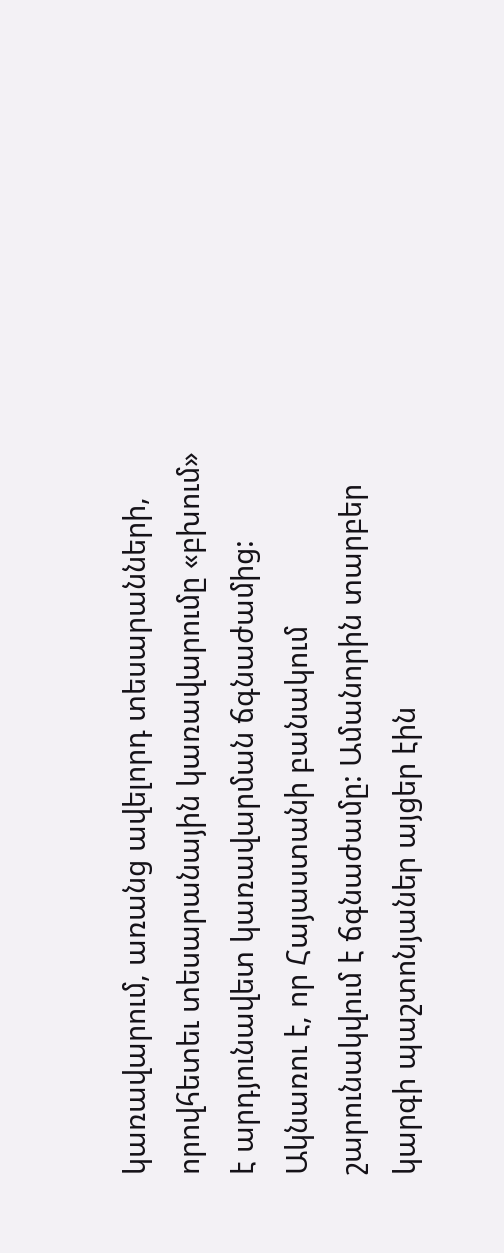կառավարում, առանց ավելորդ տեսարանների, որովհետեւ տեսարանային կառավարումը «բխում» է արդյունավետ կառավարման ճգնաժամից: Ակնառու է, որ Հայաստանի բանակում շարունակվում է ճգնաժամը: Ամանորին տարբեր կարգի պաշտոնյաներ այցեր էին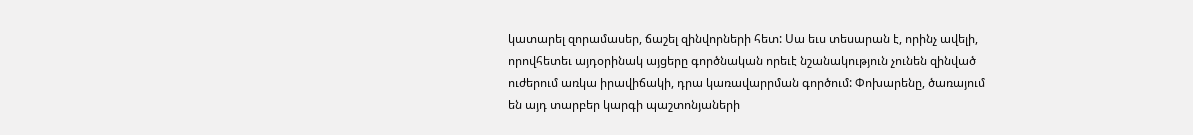կատարել զորամասեր, ճաշել զինվորների հետ: Սա եւս տեսարան է, որինչ ավելի, որովհետեւ այդօրինակ այցերը գործնական որեւէ նշանակություն չունեն զինված ուժերում առկա իրավիճակի, դրա կառավարրման գործում: Փոխարենը, ծառայում են այդ տարբեր կարգի պաշտոնյաների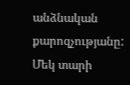անձնական քարոզչությանը:
Մեկ տարի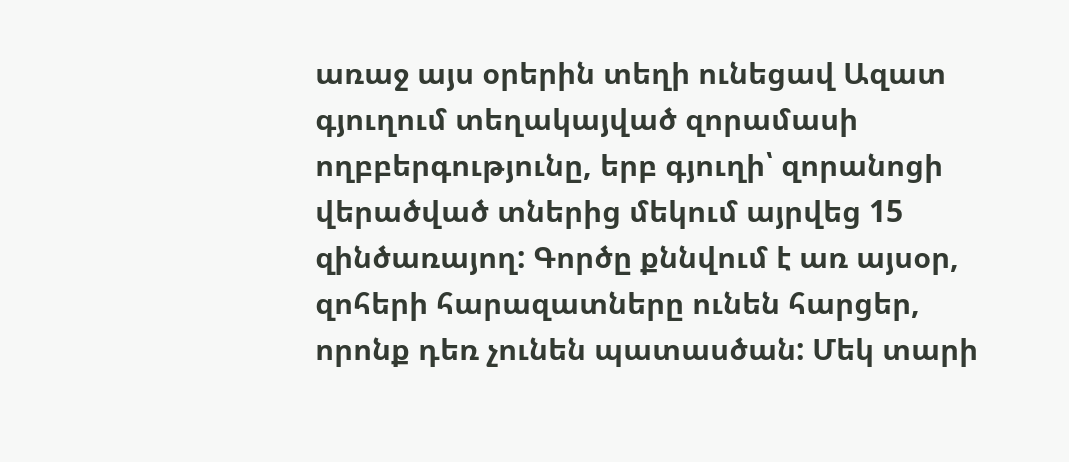առաջ այս օրերին տեղի ունեցավ Ազատ գյուղում տեղակայված զորամասի ողբբերգությունը, երբ գյուղի՝ զորանոցի վերածված տներից մեկում այրվեց 15 զինծառայող: Գործը քննվում է առ այսօր, զոհերի հարազատները ունեն հարցեր, որոնք դեռ չունեն պատասծան: Մեկ տարի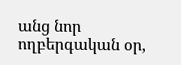անց նոր ողբերգական օր,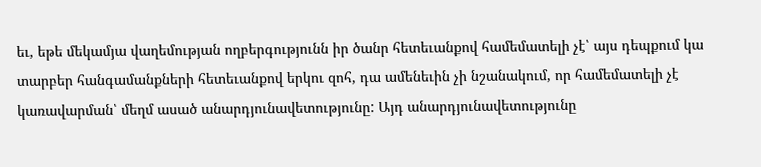եւ, եթե մեկամյա վաղեմության ողբերգությունն իր ծանր հետեւանքով համեմատելի չէ՝ այս դեպքում կա տարբեր հանգամանքների հետեւանքով երկու զոհ, դա ամենեւին չի նշանակում, որ համեմատելի չէ կառավարման՝ մեղմ ասած անարդյունավետությունը: Այդ անարդյունավետությունը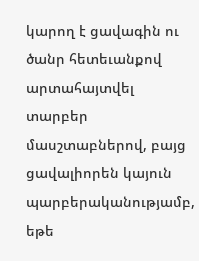կարող է ցավագին ու ծանր հետեւանքով արտահայտվել տարբեր մասշտաբներով, բայց ցավալիորեն կայուն պարբերականությամբ, եթե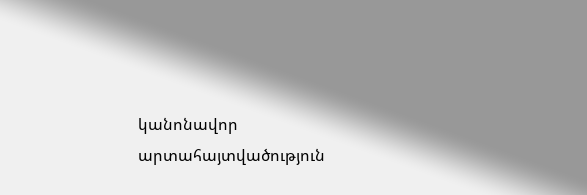կանոնավոր արտահայտվածություն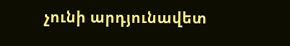չունի արդյունավետ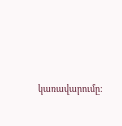կառավարումը: